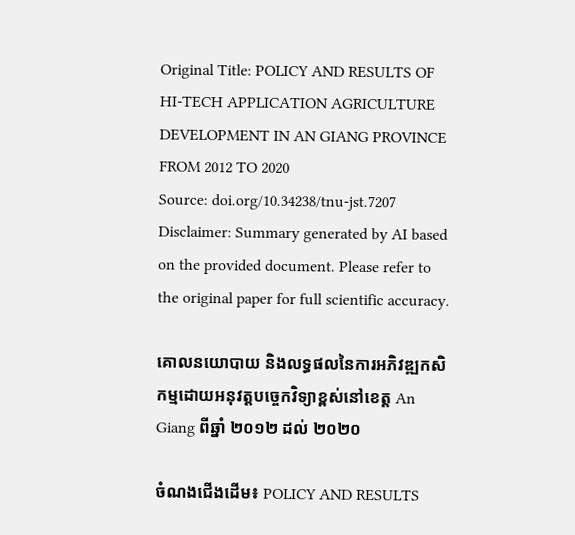Original Title: POLICY AND RESULTS OF HI-TECH APPLICATION AGRICULTURE DEVELOPMENT IN AN GIANG PROVINCE FROM 2012 TO 2020
Source: doi.org/10.34238/tnu-jst.7207
Disclaimer: Summary generated by AI based on the provided document. Please refer to the original paper for full scientific accuracy.

គោលនយោបាយ និងលទ្ធផលនៃការអភិវឌ្ឍកសិកម្មដោយអនុវត្តបច្ចេកវិទ្យាខ្ពស់នៅខេត្ត An Giang ពីឆ្នាំ ២០១២ ដល់ ២០២០

ចំណងជើងដើម៖ POLICY AND RESULTS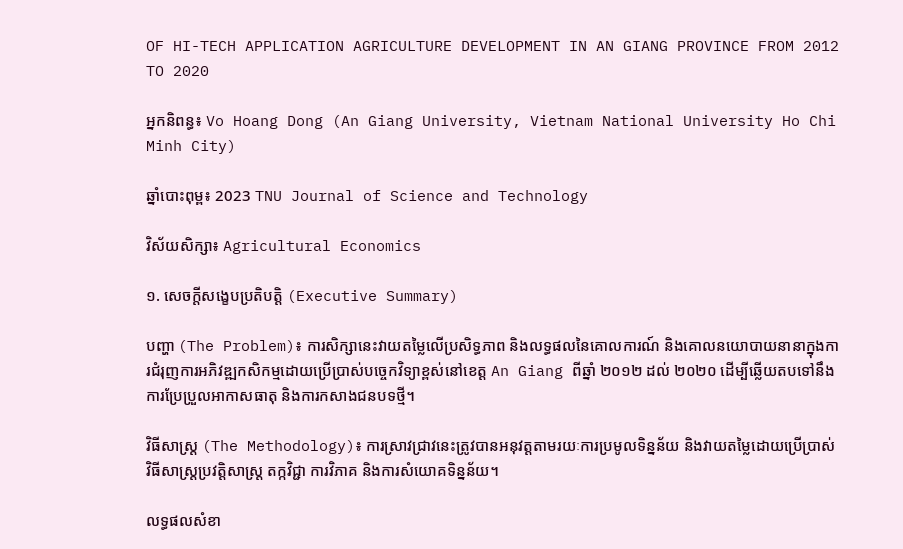OF HI-TECH APPLICATION AGRICULTURE DEVELOPMENT IN AN GIANG PROVINCE FROM 2012 TO 2020

អ្នកនិពន្ធ៖ Vo Hoang Dong (An Giang University, Vietnam National University Ho Chi Minh City)

ឆ្នាំបោះពុម្ព៖ 2023 TNU Journal of Science and Technology

វិស័យសិក្សា៖ Agricultural Economics

១. សេចក្តីសង្ខេបប្រតិបត្តិ (Executive Summary)

បញ្ហា (The Problem)៖ ការសិក្សានេះវាយតម្លៃលើប្រសិទ្ធភាព និងលទ្ធផលនៃគោលការណ៍ និងគោលនយោបាយនានាក្នុងការជំរុញការអភិវឌ្ឍកសិកម្មដោយប្រើប្រាស់បច្ចេកវិទ្យាខ្ពស់នៅខេត្ត An Giang ពីឆ្នាំ ២០១២ ដល់ ២០២០ ដើម្បីឆ្លើយតបទៅនឹងការប្រែប្រួលអាកាសធាតុ និងការកសាងជនបទថ្មី។

វិធីសាស្ត្រ (The Methodology)៖ ការស្រាវជ្រាវនេះត្រូវបានអនុវត្តតាមរយៈការប្រមូលទិន្នន័យ និងវាយតម្លៃដោយប្រើប្រាស់វិធីសាស្ត្រប្រវត្តិសាស្ត្រ តក្កវិជ្ជា ការវិភាគ និងការសំយោគទិន្នន័យ។

លទ្ធផលសំខា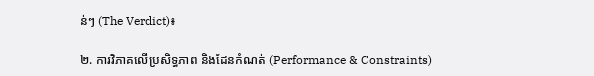ន់ៗ (The Verdict)៖

២. ការវិភាគលើប្រសិទ្ធភាព និងដែនកំណត់ (Performance & Constraints)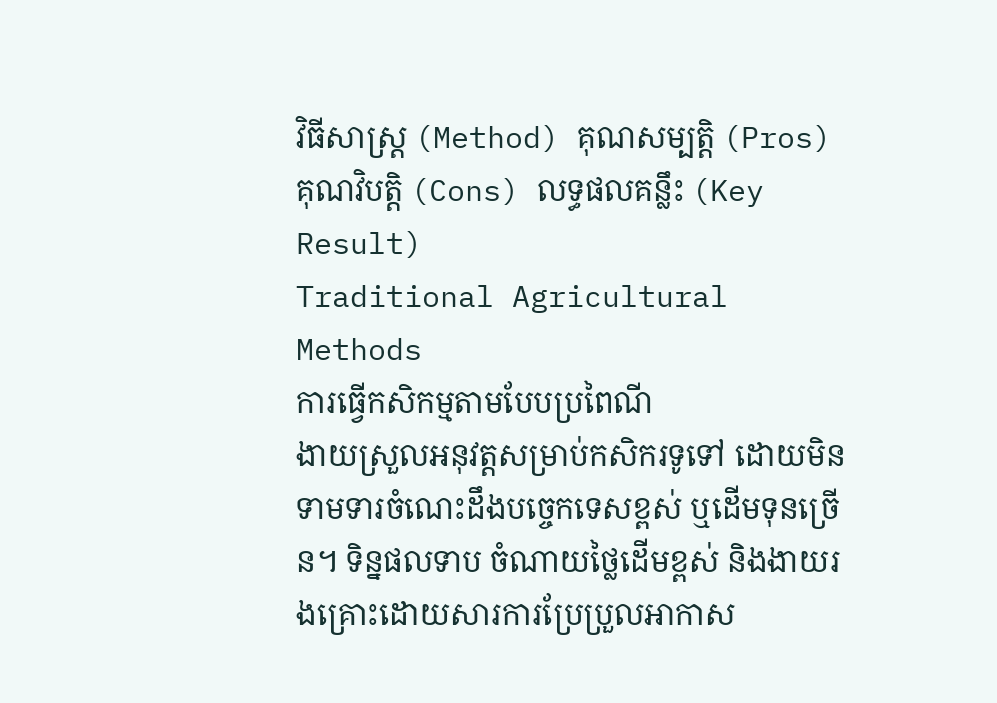វិធីសាស្ត្រ (Method) គុណសម្បត្តិ (Pros) គុណវិបត្តិ (Cons) លទ្ធផលគន្លឹះ (Key Result)
Traditional Agricultural Methods
ការធ្វើកសិកម្មតាមបែបប្រពៃណី
ងាយស្រួលអនុវត្តសម្រាប់កសិករទូទៅ ដោយមិនទាមទារចំណេះដឹងបច្ចេកទេសខ្ពស់ ឬដើមទុនច្រើន។ ទិន្នផលទាប ចំណាយថ្លៃដើមខ្ពស់ និងងាយរងគ្រោះដោយសារការប្រែប្រួលអាកាស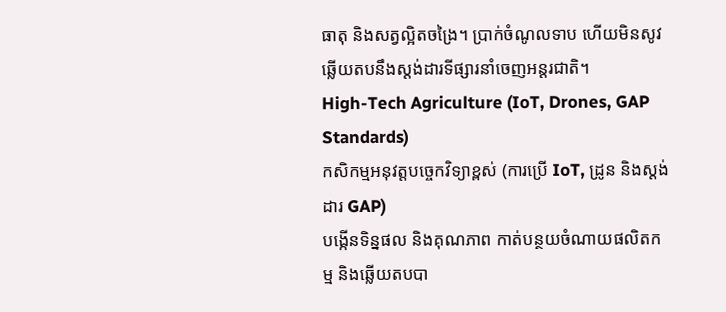ធាតុ និងសត្វល្អិតចង្រៃ។ ប្រាក់ចំណូលទាប ហើយមិនសូវឆ្លើយតបនឹងស្តង់ដារទីផ្សារនាំចេញអន្តរជាតិ។
High-Tech Agriculture (IoT, Drones, GAP Standards)
កសិកម្មអនុវត្តបច្ចេកវិទ្យាខ្ពស់ (ការប្រើ IoT, ដ្រូន និងស្តង់ដារ GAP)
បង្កើនទិន្នផល និងគុណភាព កាត់បន្ថយចំណាយផលិតកម្ម និងឆ្លើយតបបា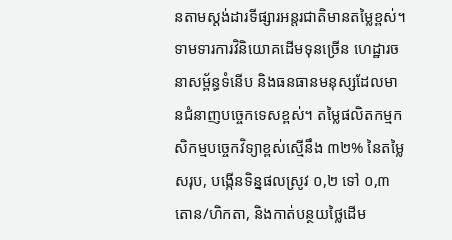នតាមស្តង់ដារទីផ្សារអន្តរជាតិមានតម្លៃខ្ពស់។ ទាមទារការវិនិយោគដើមទុនច្រើន ហេដ្ឋារចនាសម្ព័ន្ធទំនើប និងធនធានមនុស្សដែលមានជំនាញបច្ចេកទេសខ្ពស់។ តម្លៃផលិតកម្មកសិកម្មបច្ចេកវិទ្យាខ្ពស់ស្មើនឹង ៣២% នៃតម្លៃសរុប, បង្កើនទិន្នផលស្រូវ ០,២ ទៅ ០,៣ តោន/ហិកតា, និងកាត់បន្ថយថ្លៃដើម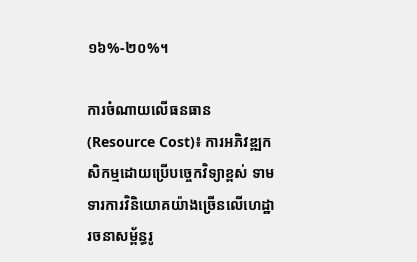១៦%-២០%។

ការចំណាយលើធនធាន (Resource Cost)៖ ការអភិវឌ្ឍកសិកម្មដោយប្រើបច្ចេកវិទ្យាខ្ពស់ ទាមទារការវិនិយោគយ៉ាងច្រើនលើហេដ្ឋារចនាសម្ព័ន្ធរូ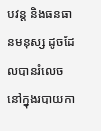បវន្ត និងធនធានមនុស្ស ដូចដែលបានរំលេចនៅក្នុងរបាយកា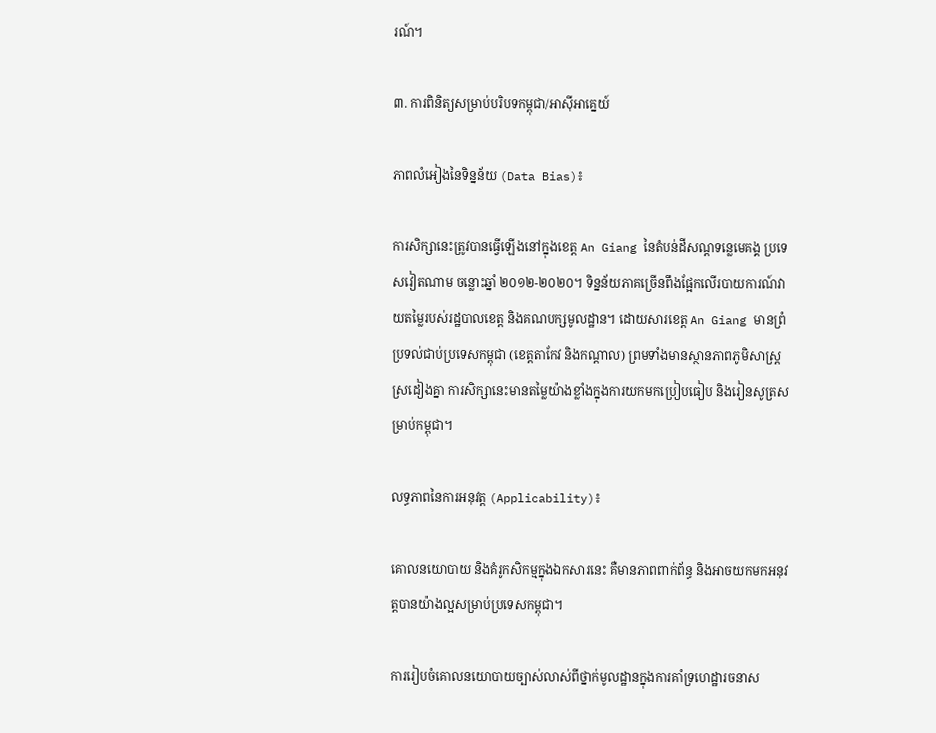រណ៍។

៣. ការពិនិត្យសម្រាប់បរិបទកម្ពុជា/អាស៊ីអាគ្នេយ៍

ភាពលំអៀងនៃទិន្នន័យ (Data Bias)៖

ការសិក្សានេះត្រូវបានធ្វើឡើងនៅក្នុងខេត្ត An Giang នៃតំបន់ដីសណ្ដទន្លេមេគង្គ ប្រទេសវៀតណាម ចន្លោះឆ្នាំ ២០១២-២០២០។ ទិន្នន័យភាគច្រើនពឹងផ្អែកលើរបាយការណ៍វាយតម្លៃរបស់រដ្ឋបាលខេត្ត និងគណបក្សមូលដ្ឋាន។ ដោយសារខេត្ត An Giang មានព្រំប្រទល់ជាប់ប្រទេសកម្ពុជា (ខេត្តតាកែវ និងកណ្តាល) ព្រមទាំងមានស្ថានភាពភូមិសាស្ត្រស្រដៀងគ្នា ការសិក្សានេះមានតម្លៃយ៉ាងខ្លាំងក្នុងការយកមកប្រៀបធៀប និងរៀនសូត្រសម្រាប់កម្ពុជា។

លទ្ធភាពនៃការអនុវត្ត (Applicability)៖

គោលនយោបាយ និងគំរូកសិកម្មក្នុងឯកសារនេះ គឺមានភាពពាក់ព័ន្ធ និងអាចយកមកអនុវត្តបានយ៉ាងល្អសម្រាប់ប្រទេសកម្ពុជា។

ការរៀបចំគោលនយោបាយច្បាស់លាស់ពីថ្នាក់មូលដ្ឋានក្នុងការគាំទ្រហេដ្ឋារចនាស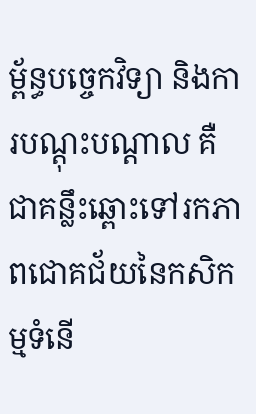ម្ព័ន្ធបច្ចេកវិទ្យា និងការបណ្តុះបណ្តាល គឺជាគន្លឹះឆ្ពោះទៅរកភាពជោគជ័យនៃកសិកម្មទំនើ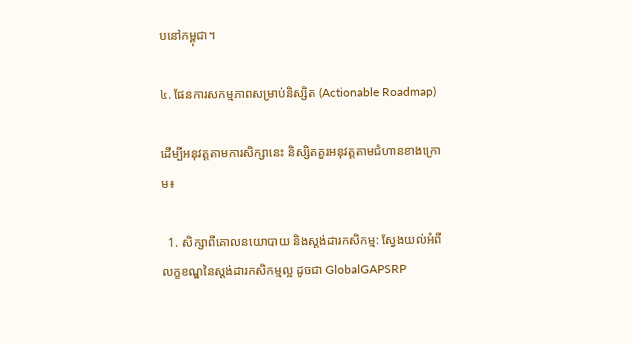បនៅកម្ពុជា។

៤. ផែនការសកម្មភាពសម្រាប់និស្សិត (Actionable Roadmap)

ដើម្បីអនុវត្តតាមការសិក្សានេះ និស្សិតគួរអនុវត្តតាមជំហានខាងក្រោម៖

  1. សិក្សាពីគោលនយោបាយ និងស្តង់ដារកសិកម្ម: ស្វែងយល់អំពីលក្ខខណ្ឌនៃស្តង់ដារកសិកម្មល្អ ដូចជា GlobalGAPSRP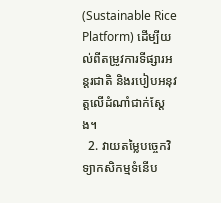(Sustainable Rice Platform) ដើម្បីយល់ពីតម្រូវការទីផ្សារអន្តរជាតិ និងរបៀបអនុវត្តលើដំណាំជាក់ស្តែង។
  2. វាយតម្លៃបច្ចេកវិទ្យាកសិកម្មទំនើប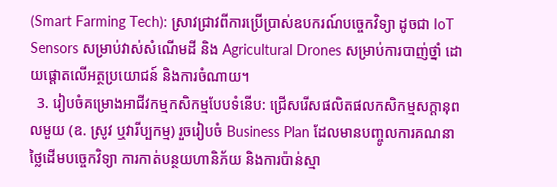(Smart Farming Tech): ស្រាវជ្រាវពីការប្រើប្រាស់ឧបករណ៍បច្ចេកវិទ្យា ដូចជា IoT Sensors សម្រាប់វាស់សំណើមដី និង Agricultural Drones សម្រាប់ការបាញ់ថ្នាំ ដោយផ្តោតលើអត្ថប្រយោជន៍ និងការចំណាយ។
  3. រៀបចំគម្រោងអាជីវកម្មកសិកម្មបែបទំនើប: ជ្រើសរើសផលិតផលកសិកម្មសក្តានុពលមួយ (ឧ. ស្រូវ ឬវារីប្បកម្ម) រួចរៀបចំ Business Plan ដែលមានបញ្ចូលការគណនាថ្លៃដើមបច្ចេកវិទ្យា ការកាត់បន្ថយហានិភ័យ និងការប៉ាន់ស្មា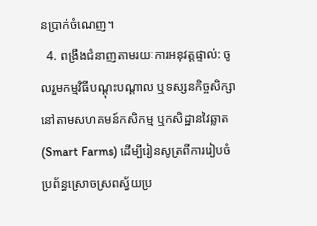នប្រាក់ចំណេញ។
  4. ពង្រឹងជំនាញតាមរយៈការអនុវត្តផ្ទាល់: ចូលរួមកម្មវិធីបណ្តុះបណ្តាល ឬទស្សនកិច្ចសិក្សានៅតាមសហគមន៍កសិកម្ម ឬកសិដ្ឋានវៃឆ្លាត (Smart Farms) ដើម្បីរៀនសូត្រពីការរៀបចំប្រព័ន្ធស្រោចស្រពស្វ័យប្រ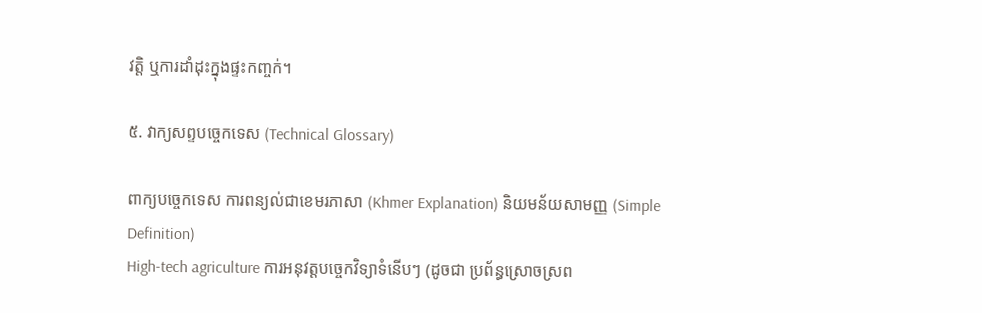វត្តិ ឬការដាំដុះក្នុងផ្ទះកញ្ចក់។

៥. វាក្យសព្ទបច្ចេកទេស (Technical Glossary)

ពាក្យបច្ចេកទេស ការពន្យល់ជាខេមរភាសា (Khmer Explanation) និយមន័យសាមញ្ញ (Simple Definition)
High-tech agriculture ការអនុវត្តបច្ចេកវិទ្យាទំនើបៗ (ដូចជា ប្រព័ន្ធស្រោចស្រព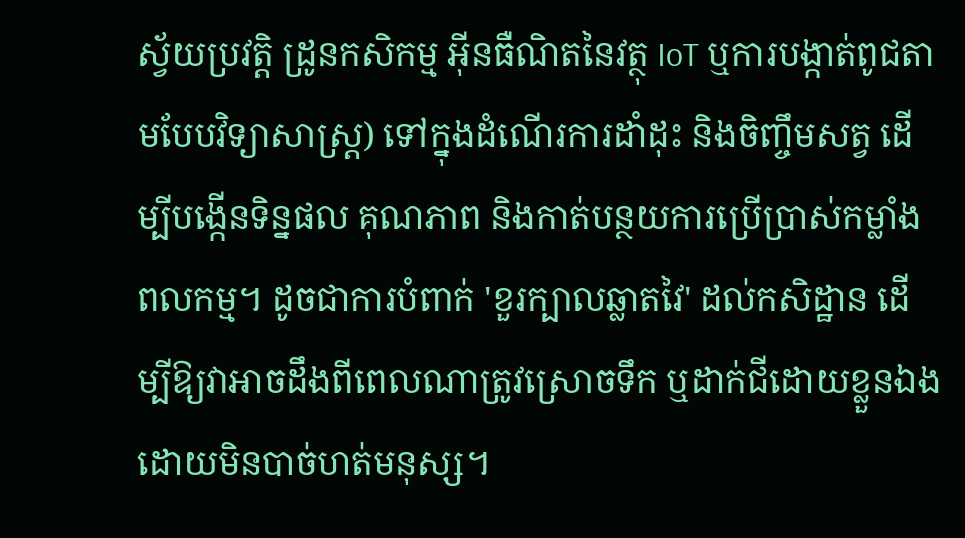ស្វ័យប្រវត្តិ ដ្រូនកសិកម្ម អ៊ីនធឺណិតនៃវត្ថុ IoT ឬការបង្កាត់ពូជតាមបែបវិទ្យាសាស្ត្រ) ទៅក្នុងដំណើរការដាំដុះ និងចិញ្ចឹមសត្វ ដើម្បីបង្កើនទិន្នផល គុណភាព និងកាត់បន្ថយការប្រើប្រាស់កម្លាំងពលកម្ម។ ដូចជាការបំពាក់ 'ខួរក្បាលឆ្លាតវៃ' ដល់កសិដ្ឋាន ដើម្បីឱ្យវាអាចដឹងពីពេលណាត្រូវស្រោចទឹក ឬដាក់ជីដោយខ្លួនឯង ដោយមិនបាច់ហត់មនុស្ស។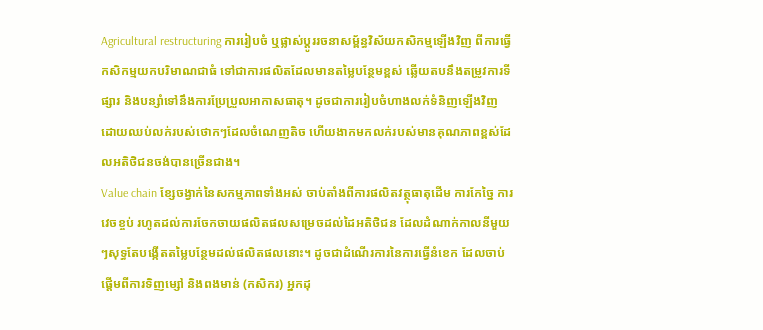Agricultural restructuring ការរៀបចំ ឬផ្លាស់ប្តូររចនាសម្ព័ន្ធវិស័យកសិកម្មឡើងវិញ ពីការធ្វើកសិកម្មយកបរិមាណជាធំ ទៅជាការផលិតដែលមានតម្លៃបន្ថែមខ្ពស់ ឆ្លើយតបនឹងតម្រូវការទីផ្សារ និងបន្សាំទៅនឹងការប្រែប្រួលអាកាសធាតុ។ ដូចជាការរៀបចំហាងលក់ទំនិញឡើងវិញ ដោយឈប់លក់របស់ថោកៗដែលចំណេញតិច ហើយងាកមកលក់របស់មានគុណភាពខ្ពស់ដែលអតិថិជនចង់បានច្រើនជាង។
Value chain ខ្សែចង្វាក់នៃសកម្មភាពទាំងអស់ ចាប់តាំងពីការផលិតវត្ថុធាតុដើម ការកែច្នៃ ការវេចខ្ចប់ រហូតដល់ការចែកចាយផលិតផលសម្រេចដល់ដៃអតិថិជន ដែលដំណាក់កាលនីមួយៗសុទ្ធតែបង្កើតតម្លៃបន្ថែមដល់ផលិតផលនោះ។ ដូចជាដំណើរការនៃការធ្វើនំខេក ដែលចាប់ផ្តើមពីការទិញម្សៅ និងពងមាន់ (កសិករ) អ្នកដុ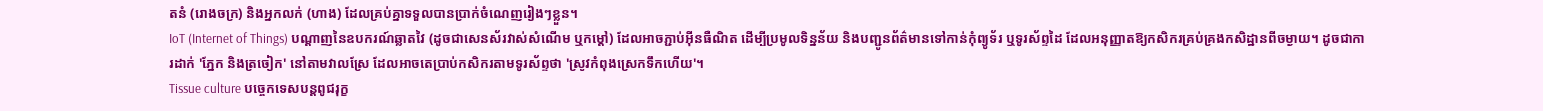តនំ (រោងចក្រ) និងអ្នកលក់ (ហាង) ដែលគ្រប់គ្នាទទួលបានប្រាក់ចំណេញរៀងៗខ្លួន។
IoT (Internet of Things) បណ្តាញនៃឧបករណ៍ឆ្លាតវៃ (ដូចជាសេនស័រវាស់សំណើម ឬកម្តៅ) ដែលអាចភ្ជាប់អ៊ីនធឺណិត ដើម្បីប្រមូលទិន្នន័យ និងបញ្ជូនព័ត៌មានទៅកាន់កុំព្យូទ័រ ឬទូរស័ព្ទដៃ ដែលអនុញ្ញាតឱ្យកសិករគ្រប់គ្រងកសិដ្ឋានពីចម្ងាយ។ ដូចជាការដាក់ 'ភ្នែក និងត្រចៀក' នៅតាមវាលស្រែ ដែលអាចតេប្រាប់កសិករតាមទូរស័ព្ទថា 'ស្រូវកំពុងស្រេកទឹកហើយ'។
Tissue culture បច្ចេកទេសបន្តពូជរុក្ខ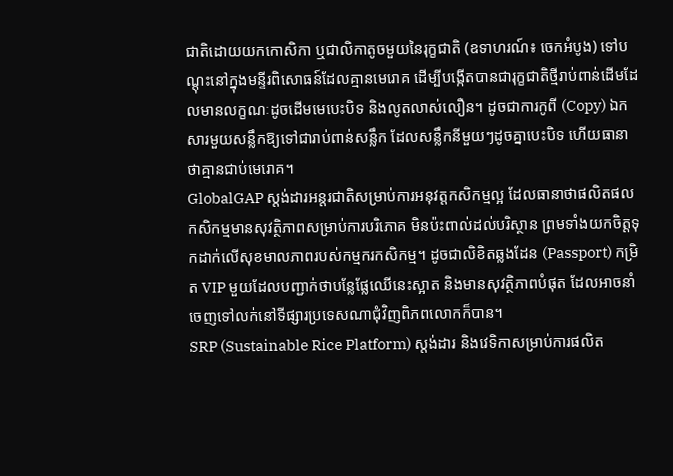ជាតិដោយយកកោសិកា ឬជាលិកាតូចមួយនៃរុក្ខជាតិ (ឧទាហរណ៍៖ ចេកអំបូង) ទៅបណ្តុះនៅក្នុងមន្ទីរពិសោធន៍ដែលគ្មានមេរោគ ដើម្បីបង្កើតបានជារុក្ខជាតិថ្មីរាប់ពាន់ដើមដែលមានលក្ខណៈដូចដើមមេបេះបិទ និងលូតលាស់លឿន។ ដូចជាការកូពី (Copy) ឯកសារមួយសន្លឹកឱ្យទៅជារាប់ពាន់សន្លឹក ដែលសន្លឹកនីមួយៗដូចគ្នាបេះបិទ ហើយធានាថាគ្មានជាប់មេរោគ។
GlobalGAP ស្តង់ដារអន្តរជាតិសម្រាប់ការអនុវត្តកសិកម្មល្អ ដែលធានាថាផលិតផលកសិកម្មមានសុវត្ថិភាពសម្រាប់ការបរិភោគ មិនប៉ះពាល់ដល់បរិស្ថាន ព្រមទាំងយកចិត្តទុកដាក់លើសុខមាលភាពរបស់កម្មករកសិកម្ម។ ដូចជាលិខិតឆ្លងដែន (Passport) កម្រិត VIP មួយដែលបញ្ជាក់ថាបន្លែផ្លែឈើនេះស្អាត និងមានសុវត្ថិភាពបំផុត ដែលអាចនាំចេញទៅលក់នៅទីផ្សារប្រទេសណាជុំវិញពិភពលោកក៏បាន។
SRP (Sustainable Rice Platform) ស្តង់ដារ និងវេទិកាសម្រាប់ការផលិត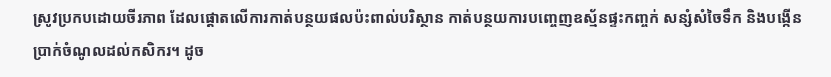ស្រូវប្រកបដោយចីរភាព ដែលផ្តោតលើការកាត់បន្ថយផលប៉ះពាល់បរិស្ថាន កាត់បន្ថយការបញ្ចេញឧស្ម័នផ្ទះកញ្ចក់ សន្សំសំចៃទឹក និងបង្កើនប្រាក់ចំណូលដល់កសិករ។ ដូច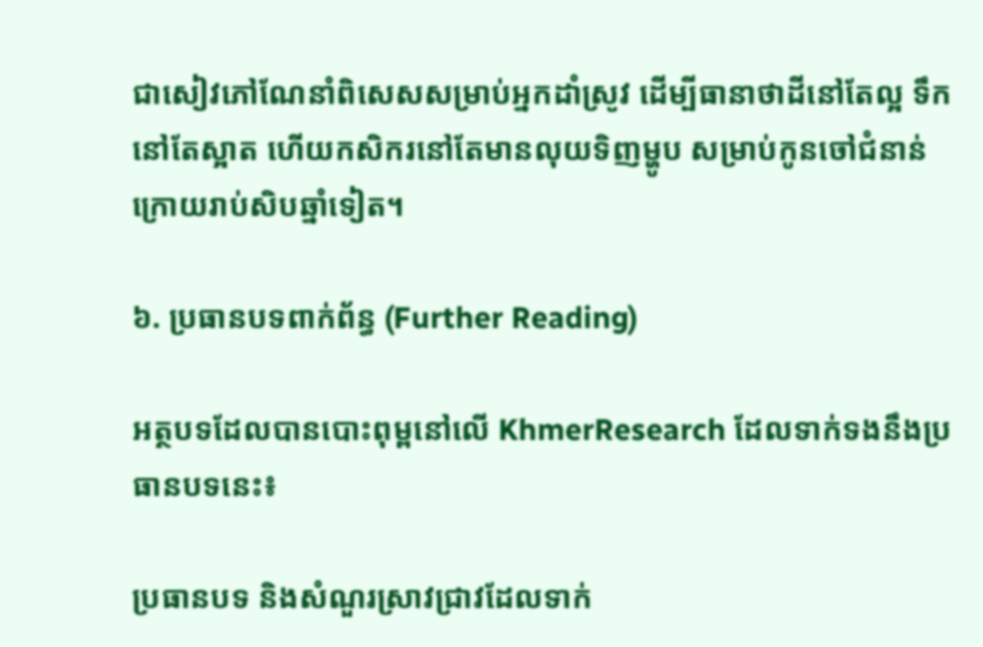ជាសៀវភៅណែនាំពិសេសសម្រាប់អ្នកដាំស្រូវ ដើម្បីធានាថាដីនៅតែល្អ ទឹកនៅតែស្អាត ហើយកសិករនៅតែមានលុយទិញម្ហូប សម្រាប់កូនចៅជំនាន់ក្រោយរាប់សិបឆ្នាំទៀត។

៦. ប្រធានបទពាក់ព័ន្ធ (Further Reading)

អត្ថបទដែលបានបោះពុម្ពនៅលើ KhmerResearch ដែលទាក់ទងនឹងប្រធានបទនេះ៖

ប្រធានបទ និងសំណួរស្រាវជ្រាវដែលទាក់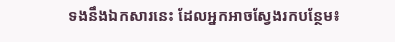ទងនឹងឯកសារនេះ ដែលអ្នកអាចស្វែងរកបន្ថែម៖